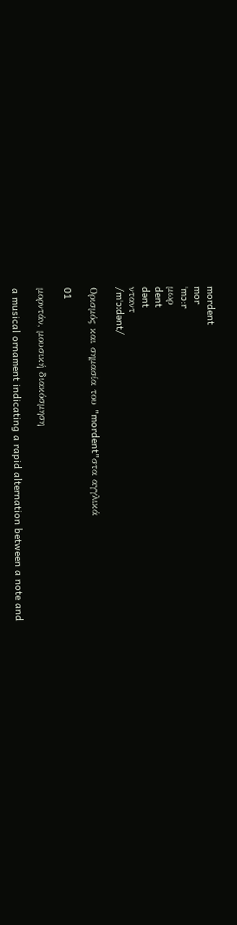mordent
mor
ˈmɔ:r
μωρ
dent
dənt
νταντ
/mˈɔːdənt/

Ορισμός και σημασία του "mordent"στα αγγλικά

01

μορντάν, μουσική διακόσμηση

a musical ornament indicating a rapid alternation between a note and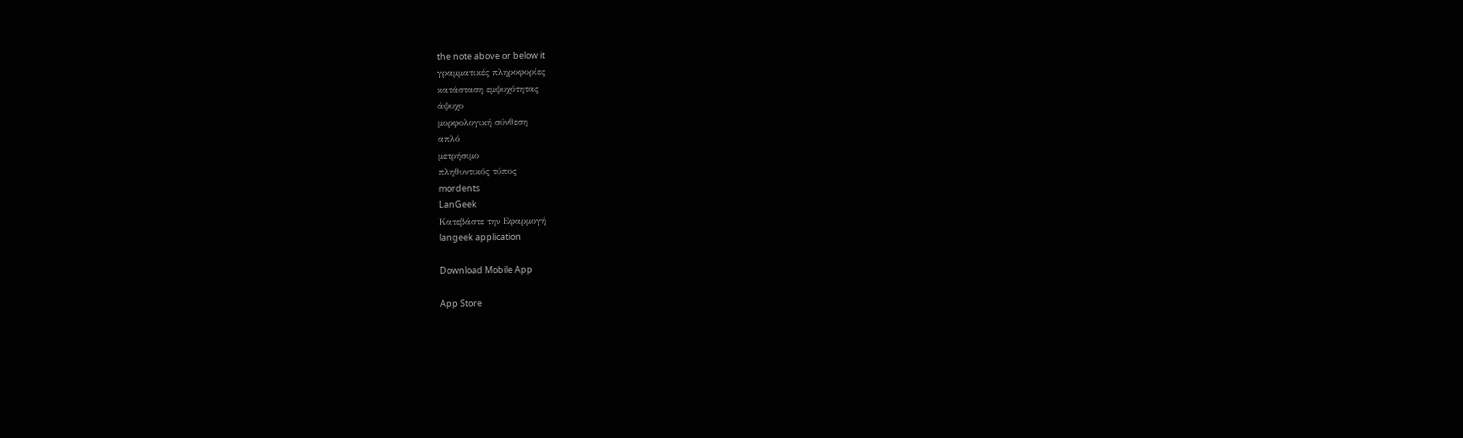the note above or below it
γραμματικές πληροφορίες
κατάσταση εμψυχότητας
άψυχο
μορφολογική σύνθεση
απλό
μετρήσιμο
πληθυντικός τύπος
mordents
LanGeek
Κατεβάστε την Εφαρμογή
langeek application

Download Mobile App

App Store